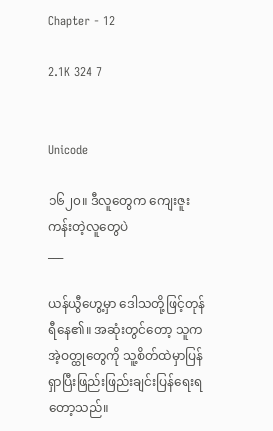Chapter - 12

2.1K 324 7


Unicode

၁၆၂၀။ ဒီလူတွေက ကျေးဇူးကန်းတဲ့လူတွေပဲ
___

ယန်ယွီဟွေ့မှာ ဒေါသတို့ဖြင့်တုန်ရီနေ၏။ အဆုံးတွင်တော့ သူက အဲ့ဝတ္ထုတွေကို သူ့စိတ်ထဲမှာပြန်ရှာပြီးဖြည်းဖြည်းချင်းပြန်ရေးရတော့သည်။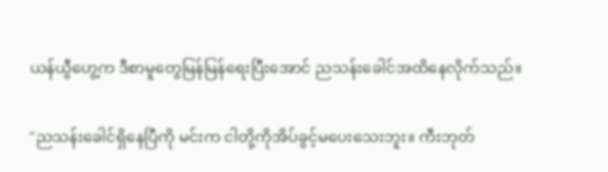ယန်ယွီဟွေ့က ဒီစာမူတွေမြန်မြန်ရေးပြီးအောင် ညသန်းခေါင်အထိနေလိုက်သည်။

"ညသန်းခေါင်ရှိနေပြီကို မင်းက ငါတို့ကိုအိပ်ခွင့်မပေးသေးဘူး။ ကီးဘုတ်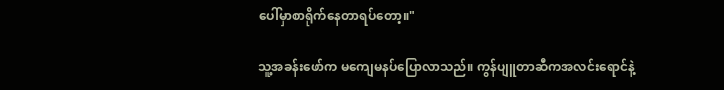ပေါ်မှာစာရိုက်နေတာရပ်တော့။"

သူ့အခန်းဖော်က မကျေမနပ်ပြောလာသည်။ ကွန်ပျူတာဆီကအလင်းရောင်နဲ့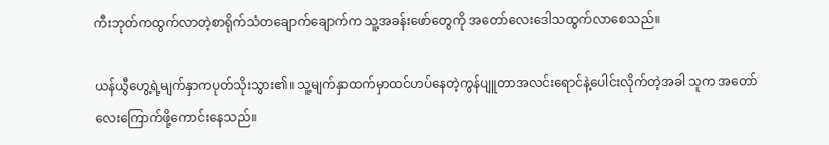ကီးဘုတ်ကထွက်လာတဲ့စာရိုက်သံတချောက်ချောက်က သူ့အခန်းဖော်တွေကို အတော်လေးဒေါသထွက်လာစေသည်။

ယန်ယွီဟွေ့ရဲ့မျက်နှာကပုတ်သိုးသွား၏။ သူ့မျက်နှာထက်မှာထင်ဟပ်နေတဲ့ကွန်ပျူတာအလင်းရောင်နဲ့ပေါင်းလိုက်တဲ့အခါ သူက အတော်လေးကြောက်ဖို့ကောင်းနေသည်။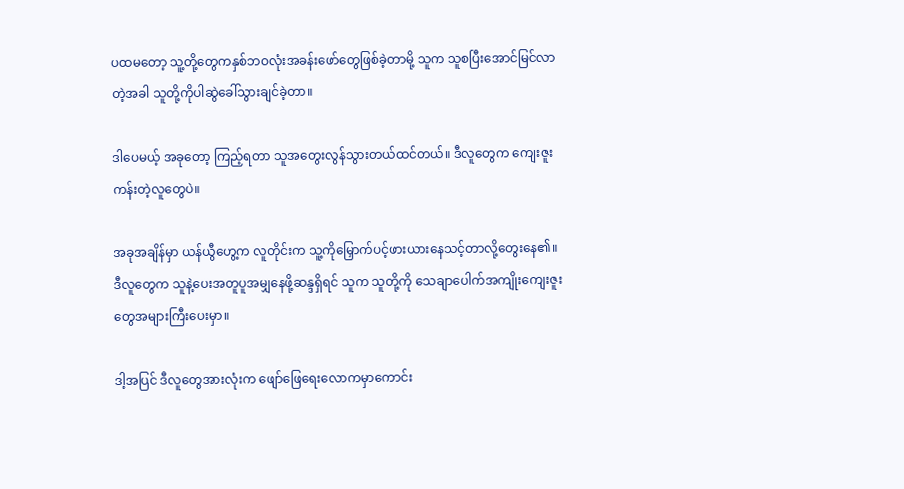ပထမတော့ သူ့တို့တွေကနှစ်ဘဝလုံးအခန်းဖော်တွေဖြစ်ခဲ့တာမို့ သူက သူစပြီးအောင်မြင်လာတဲ့အခါ သူတို့ကိုပါဆွဲခေါ်သွားချင်ခဲ့တာ။

ဒါပေမယ့် အခုတော့ ကြည့်ရတာ သူအတွေးလွန်သွားတယ်ထင်တယ်။ ဒီလူတွေက ကျေးဇူးကန်းတဲ့လူတွေပဲ။

အခုအချိန်မှာ ယန်ယွီဟွေ့က လူတိုင်းက သူ့ကိုမြှောက်ပင့်ဖားယားနေသင့်တာလို့တွေးနေ၏။ ဒီလူတွေက သူနဲ့ပေးအတူပူအမျှနေဖို့ဆန္ဒရှိရင် သူက သူတို့ကို သေချာပေါက်အကျိုးကျေးဇူးတွေအများကြီးပေးမှာ။

ဒါ့အပြင် ဒီလူတွေအားလုံးက ဖျော်ဖြေရေးလောကမှာကောင်း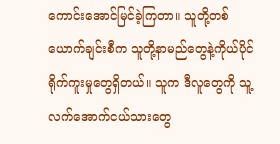ကောင်းအောင်မြင်ခဲ့ကြတာ။ သူတို့တစ်ယောက်ချင်းစီက သူတို့နာမည်တွေနဲ့ကိုယ်ပိုင်ရိုက်ကူးမှုတွေရှိတယ်။ သူက ဒီလူတွေကို သူ့လက်အောက်ငယ်သားတွေ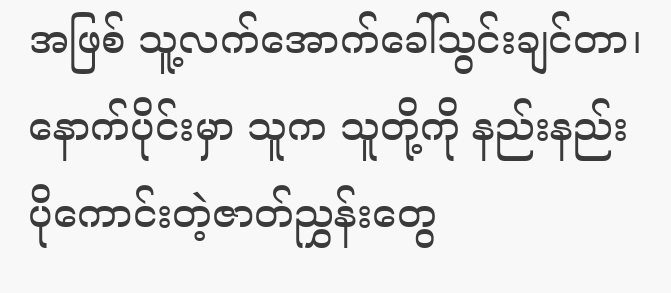အဖြစ် သူ့လက်အောက်ခေါ်သွင်းချင်တာ၊ နောက်ပိုင်းမှာ သူက သူတို့ကို နည်းနည်းပိုကောင်းတဲ့ဇာတ်ညွှန်းတွေ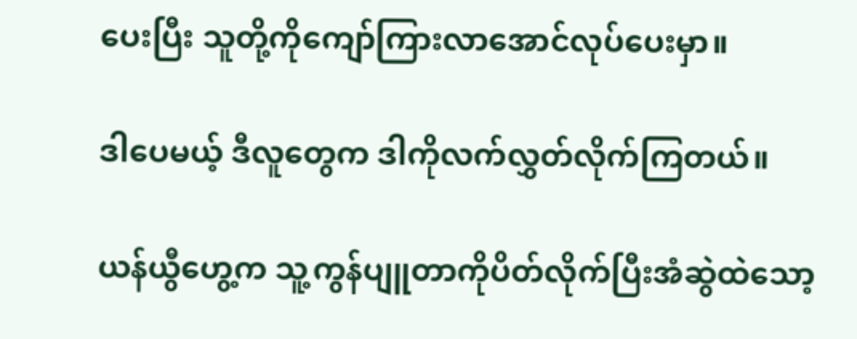ပေးပြီး သူတို့ကိုကျော်ကြားလာအောင်လုပ်ပေးမှာ။

ဒါပေမယ့် ဒီလူတွေက ဒါကိုလက်လွှတ်လိုက်ကြတယ်။

ယန်ယွီဟွေ့က သူ့ကွန်ပျူတာကိုပိတ်လိုက်ပြီးအံဆွဲထဲသော့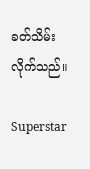ခတ်သိမ်းလိုက်သည်။

Superstar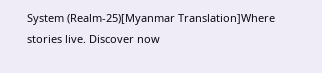System (Realm-25)[Myanmar Translation]Where stories live. Discover now